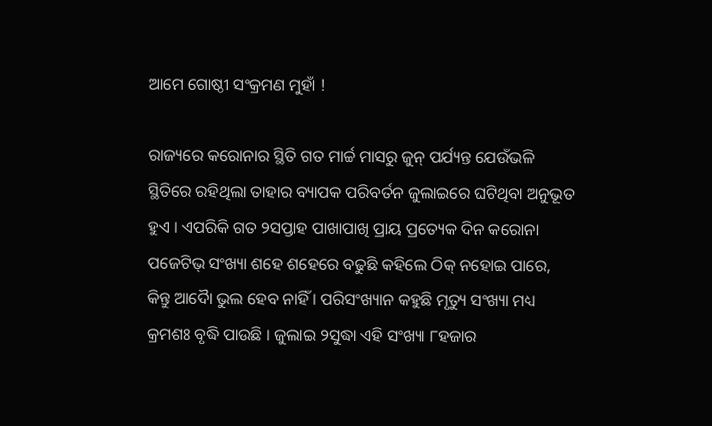ଆମେ ଗୋଷ୍ଠୀ ସଂକ୍ରମଣ ମୁହାଁ !

ରାଜ୍ୟରେ କରୋନାର ସ୍ଥିତି ଗତ ମାର୍ଚ୍ଚ ମାସରୁ ଜୁନ୍ ପର୍ଯ୍ୟନ୍ତ ଯେଉଁଭଳି ସ୍ଥିତିରେ ରହିଥିଲା ତାହାର ବ୍ୟାପକ ପରିବର୍ତନ ଜୁଲାଇରେ ଘଟିଥିବା ଅନୁଭୂତ ହୁଏ । ଏପରିକି ଗତ ୨ସପ୍ତାହ ପାଖାପାଖି ପ୍ରାୟ ପ୍ରତ୍ୟେକ ଦିନ କରୋନା ପଜେଟିଭ୍ ସଂଖ୍ୟା ଶହେ ଶହେରେ ବଢୁଛି କହିଲେ ଠିକ୍ ନହୋଇ ପାରେ, କିନ୍ତୁ ଆଦୈା ଭୁଲ ହେବ ନାହିଁ । ପରିସଂଖ୍ୟାନ କହୁଛି ମୃତ୍ୟୁ ସଂଖ୍ୟା ମଧ୍ୟ କ୍ରମଶଃ ବୃଦ୍ଧି ପାଉଛି । ଜୁଲାଇ ୨ସୁଦ୍ଧା ଏହି ସଂଖ୍ୟା ୮ହଜାର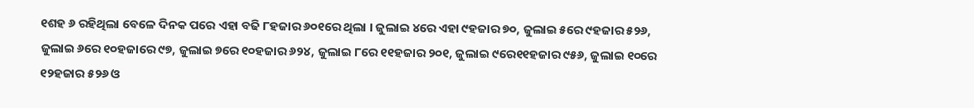୧ଶହ ୬ ରହିଥିଲା ବେଳେ ଦିନକ ପରେ ଏହା ବଢି ୮ହଜାର ୬୦୧ରେ ଥିଲା । ଜୁଲାଇ ୪ରେ ଏହା ୯ହଜାର ୭୦, ଜୁଲାଇ ୫ରେ ୯ହଜାର ୫୨୬, ଜୁଲାଇ ୬ରେ ୧୦ହଜାରେ ୯୭, ଜୁଲାଇ ୭ରେ ୧୦ହଜାର ୬୨୪, ଜୁଲାଇ ୮ରେ ୧୧ହଜାର ୨୦୧, ଜୁଲାଇ ୯ରେ୧୧ହଜାର ୯୫୬, ଜୁଲାଇ ୧୦ରେ ୧୨ହଜାର ୫୨୬ ଓ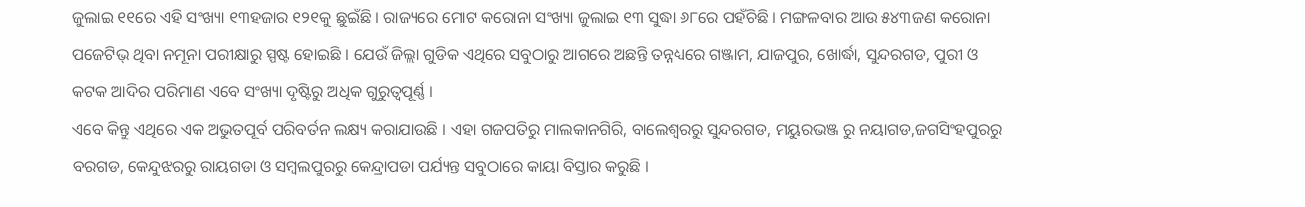ଜୁଲାଇ ୧୧ରେ ଏହି ସଂଖ୍ୟା ୧୩ହଜାର ୧୨୧କୁ ଛୁଇଁଛି । ରାଜ୍ୟରେ ମୋଟ କରୋନା ସଂଖ୍ୟା ଜୁଲାଇ ୧୩ ସୁଦ୍ଧା ୬୮ରେ ପହଁଚିଛି । ମଙ୍ଗଳବାର ଆଉ ୫୪୩ଜଣ କରୋନା ପଜେଟିଭ୍ ଥିବା ନମୂନା ପରୀକ୍ଷାରୁ ସ୍ପଷ୍ଟ ହୋଇଛି । ଯେଉଁ ଜିଲ୍ଲା ଗୁଡିକ ଏଥିରେ ସବୁଠାରୁ ଆଗରେ ଅଛନ୍ତି ତନ୍ନଧ୍ୟରେ ଗଞ୍ଜାମ, ଯାଜପୁର, ଖୋର୍ଦ୍ଧା, ସୁନ୍ଦରଗଡ, ପୁରୀ ଓ କଟକ ଆଦିର ପରିମାଣ ଏବେ ସଂଖ୍ୟା ଦୃଷ୍ଟିରୁ ଅଧିକ ଗୁରୁତ୍ୱପୂର୍ଣ୍ଣ ।
ଏବେ କିନ୍ତୁ ଏଥିରେ ଏକ ଅଭୁତପୂର୍ବ ପରିବର୍ତନ ଲକ୍ଷ୍ୟ କରାଯାଉଛି । ଏହା ଗଜପତିରୁ ମାଲକାନଗିରି, ବାଲେଶ୍ୱରରୁ ସୁନ୍ଦରଗଡ, ମୟୁରଭଞ୍ଜ ରୁ ନୟାଗଡ,ଜଗସିଂହପୁରରୁ ବରଗଡ, କେନ୍ଦୁଝରରୁ ରାୟଗଡା ଓ ସମ୍ବଲପୁରରୁ କେନ୍ଦ୍ରାପଡା ପର୍ଯ୍ୟନ୍ତ ସବୁଠାରେ କାୟା ବିସ୍ତାର କରୁଛି ।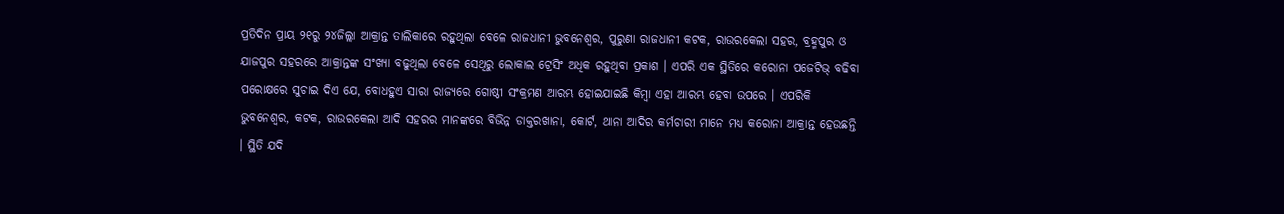ପ୍ରତିଦିନ ପ୍ରାୟ ୨୧ରୁ ୨୪ଜିଲ୍ଲା ଆକ୍ରାନ୍ତ ତାଲିକାରେ ରହୁଥିଲା ବେଳେ ରାଜଧାନୀ ଭୁବନେଶ୍ୱର, ପୁରୁଣା ରାଜଧାନୀ କଟକ, ରାଉରକେଲା ସହର, ବ୍ରହ୍ମପୁର ଓ ଯାଜପୁର ସହରରେ ଆକ୍ରାନ୍ତଙ୍କ ସଂଖ୍ୟା ବଢୁଥିଲା ବେଳେ ସେଥିରୁ ଲୋକାଲ ଟ୍ରେସିଂ ଅଧିକ ରହୁଥିବା ପ୍ରକାଶ । ଏପରି ଏକ ସ୍ଥିତିରେ କରୋନା ପଜେଟିଭ୍ ବଢିବା ପରୋକ୍ଷରେ ସୁଚାଇ ଦିଏ ଯେ, ବୋଧହୁଏ ସାରା ରାଜ୍ୟରେ ଗୋଷ୍ଠୀ ସଂକ୍ରମଣ ଆରମ୍ଭ ହୋଇଯାଇଛି କିମ୍ବା ଏହା ଆରମ୍ଭ ହେବା ଉପରେ । ଏପରିକି ଭୁବନେଶ୍ୱର, କଟକ, ରାଉରକେଲା ଆଦି ସହରର ମାନଙ୍କରେ ବିଭିନ୍ନ ଡାକ୍ତରଖାନା, କୋର୍ଟ, ଥାନା ଆଦିର କର୍ମଚାରୀ ମାନେ ମଧ୍ୟ କରୋନା ଆକ୍ରାନ୍ତ ହେଉଛନ୍ତି । ସ୍ଥିତି ଯଦି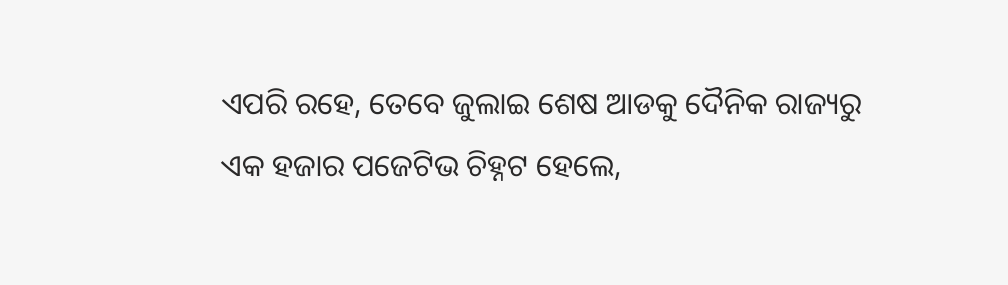ଏପରି ରହେ, ତେବେ ଜୁଲାଇ ଶେଷ ଆଡକୁ ଦୈନିକ ରାଜ୍ୟରୁ ଏକ ହଜାର ପଜେଟିଭ ଚିହ୍ନଟ ହେଲେ,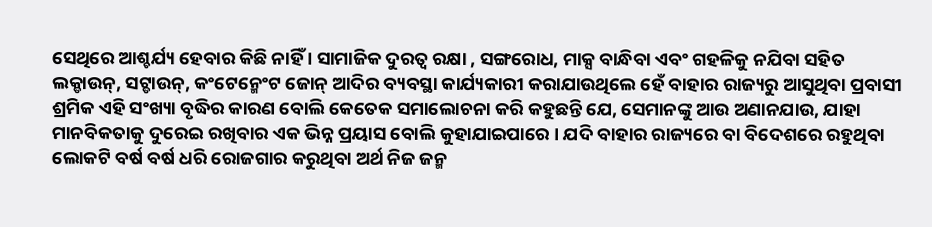ସେଥିରେ ଆଶ୍ଚର୍ଯ୍ୟ ହେବାର କିଛି ନାହିଁ । ସାମାଜିକ ଦୁରତ୍ୱ ରକ୍ଷା , ସଙ୍ଗରୋଧ, ମାକ୍ସ ବାନ୍ଧିବା ଏବଂ ଗହଳିକୁ ନଯିବା ସହିତ ଲକ୍ଡାଉନ୍, ସଟ୍ଡାଉନ୍, କଂଟେନ୍ମେଂଟ ଜୋନ୍ ଆଦିର ବ୍ୟବସ୍ଥା କାର୍ଯ୍ୟକାରୀ କରାଯାଉଥିଲେ ହେଁ ବାହାର ରାଜ୍ୟରୁ ଆସୁଥିବା ପ୍ରବାସୀ ଶ୍ରମିକ ଏହି ସଂଖ୍ୟା ବୃଦ୍ଧିର କାରଣ ବୋଲି କେତେକ ସମାଲୋଚନା କରି କହୁଛନ୍ତି ଯେ, ସେମାନଙ୍କୁ ଆଉ ଅଣାନଯାଉ, ଯାହା ମାନବିକତାକୁ ଦୁରେଇ ରଖିବାର ଏକ ଭିନ୍ନ ପ୍ରୟାସ ବୋଲି କୁହାଯାଇପାରେ । ଯଦି ବାହାର ରାଜ୍ୟରେ ବା ବିଦେଶରେ ରହୁଥିବା ଲୋକଟି ବର୍ଷ ବର୍ଷ ଧରି ରୋଜଗାର କରୁଥିବା ଅର୍ଥ ନିଜ ଜନ୍ମ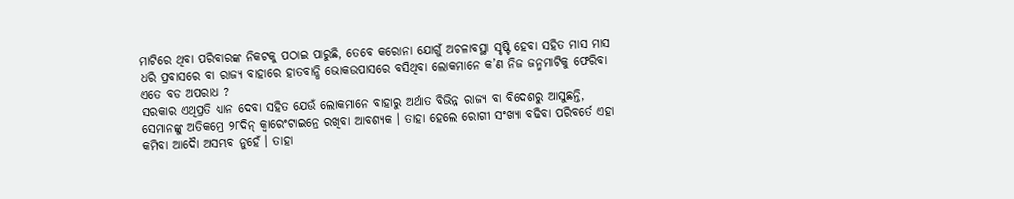ମାଟିରେ ଥିବା ପରିବାରଙ୍କ ନିକଟକୁ ପଠାଇ ପାରୁଛି, ତେବେ କରୋନା ଯୋଗୁଁ ଅଚଳାବସ୍ଥା ସୃଷ୍ଟି ହେବା ସହିତ ମାସ ମାସ ଧରି ପ୍ରବାସରେ ବା ରାଜ୍ୟ ବାହାରେ ହାତବାନ୍ଧି ଭୋକଉପାସରେ ବସିଥିବା ଲୋକମାନେ କ’ଣ ନିଜ ଜନ୍ମମାଟିକୁ ଫେରିବା ଏତେ ବଡ ଅପରାଧ ?
ସରକାର ଏଥିପ୍ରତି ଧ୍ୟାନ ଦେବା ସହିତ ଯେଉଁ ଲୋକମାନେ ବାହାରୁ ଅର୍ଥାତ ବିଭିନ୍ନ ରାଜ୍ୟ ବା ବିଦେଶରୁ ଆସୁଛନ୍ତି, ସେମାନଙ୍କୁ ଅତିକମ୍ରେ ୨୮ଦିନ୍ କ୍ୱାରେଂଟାଇନ୍ରେ ରଖିବା ଆବଶ୍ୟକ । ତାହା ହେଲେ ରୋଗୀ ସଂଖ୍ୟା ବଢିବା ପରିବର୍ତେ ଏହା କମିବା ଆଦୈା ଅସମ୍ଭବ ନୁହେଁ । ତାହା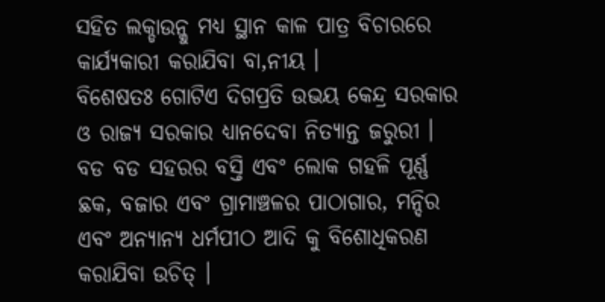ସହିତ ଲକ୍ଡାଉନ୍କୁ ମଧ୍ୟ ସ୍ଥାନ କାଳ ପାତ୍ର ବିଚାରରେ କାର୍ଯ୍ୟକାରୀ କରାଯିବା ବା‚ନୀୟ ।
ବିଶେଷତଃ ଗୋଟିଏ ଦିଗପ୍ରତି ଉଭୟ କେନ୍ଦ୍ର ସରକାର ଓ ରାଜ୍ୟ ସରକାର ଧ୍ୟାନଦେବା ନିତ୍ୟାନ୍ତ ଜରୁରୀ । ବଡ ବଡ ସହରର ବସ୍ତି ଏବଂ ଲୋକ ଗହଳି ପୂର୍ଣ୍ଣ ଛକ, ବଜାର ଏବଂ ଗ୍ରାମାଞ୍ଚଳର ପାଠାଗାର, ମନ୍ଦିର ଏବଂ ଅନ୍ୟାନ୍ୟ ଧର୍ମପୀଠ ଆଦି କୁ ବିଶୋଧିକରଣ କରାଯିବା ଉଚିତ୍ ।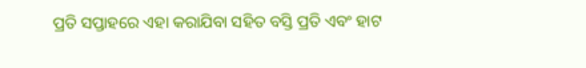ପ୍ରତି ସପ୍ତାହରେ ଏହା କରାଯିବା ସହିତ ବସ୍ତି ପ୍ରତି ଏବଂ ହାଟ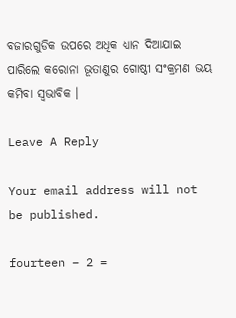ବଜାରଗୁଡିକ ଉପରେ ଅଧିକ ଧ୍ୟାନ ଦିଆଯାଇ ପାରିଲେ କରୋନା ଭୂତାଣୁର ଗୋଷ୍ଠୀ ସଂକ୍ରମଣ ଭୟ କମିବା ସ୍ୱଭାବିକ ।

Leave A Reply

Your email address will not be published.

fourteen − 2 =